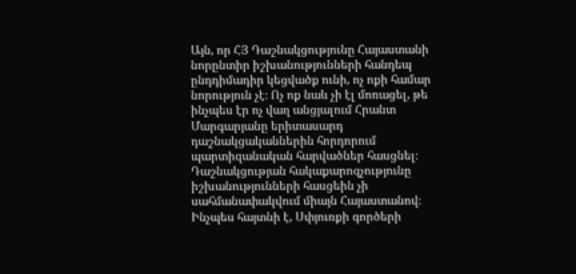Այն, որ ՀՅ Դաշնակցությունը Հայաստանի նորընտիր իշխանությունների հանդեպ ընդդիմադիր կեցվածք ունի, ոչ ոքի համար նորություն չէ։ Ոչ ոք նաև չի էլ մոռացել, թե ինչպես էր ոչ վաղ անցյալում Հրանտ Մարգարյանը երիտասարդ դաշնակցականներին հորդորում պարտիզանական հարվածներ հասցնել։ Դաշնակցության հակաքարոզչությունը իշխանությունների հասցեին չի սահմանափակվում միայն Հայաստանով։
Ինչպես հայտնի է, Սփյուռքի գործերի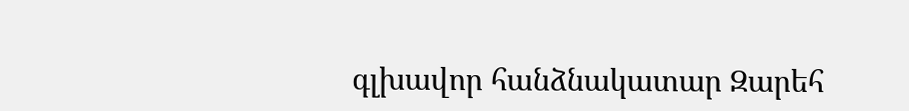գլխավոր հանձնակատար Զարեհ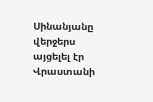Սինանյանը վերջերս այցելել էր Վրաստանի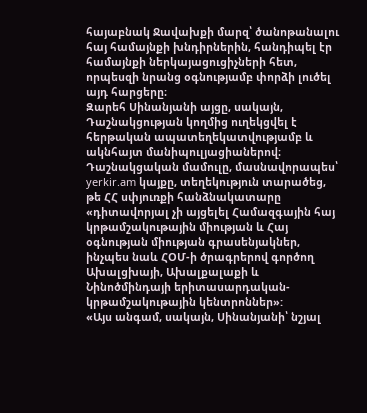հայաբնակ Ջավախքի մարզ՝ ծանոթանալու հայ համայնքի խնդիրներին, հանդիպել էր համայնքի ներկայացուցիչների հետ, որպեսզի նրանց օգնությամբ փորձի լուծել այդ հարցերը։
Զարեհ Սինանյանի այցը, սակայն, Դաշնակցության կողմից ուղեկցվել է հերթական ապատեղեկատվությամբ և ակնհայտ մանիպուլյացիաներով։ Դաշնակցական մամուլը, մասնավորապես՝ yerkir.am կայքը, տեղեկություն տարածեց, թե ՀՀ սփյուռքի հանձնակատարը «դիտավորյալ չի այցելել Համազգային հայ կրթամշակութային միության և Հայ օգնության միության գրասենյակներ, ինչպես նաև ՀՕՄ-ի ծրագրերով գործող Ախալցխայի, Ախալքալաքի և Նինոծմինդայի երիտասարդական-կրթամշակութային կենտրոններ»:
«Այս անգամ, սակայն, Սինանյանի՝ նշյալ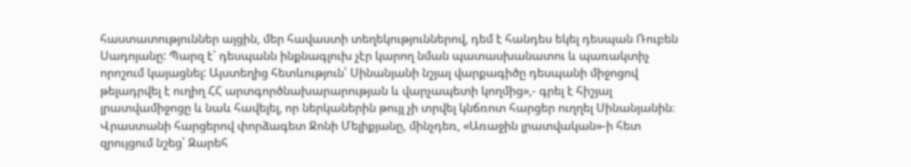հաստատություններ այցին, մեր հավաստի տեղեկություններով, դեմ է հանդես եկել դեսպան Ռուբեն Սադոյանը: Պարզ է՝ դեսպանն ինքնագլուխ չէր կարող նման պատասխանատու և պառակտիչ որոշում կայացնել: Այստեղից հետևություն՝ Սինանյանի նշյալ վարքագիծը դեսպանի միջոցով թելադրվել է ուղիղ ՀՀ արտգործնախարարության և վարչապետի կողմից»,- գրել է հիշյալ լրատվամիջոցը և նաև հավելել, որ ներկաներին թույլ չի տրվել կնճռոտ հարցեր ուղղել Սինանյանին։
Վրաստանի հարցերով փորձագետ Ջոնի Մելիքյանը, մինչդեռ, «Առաջին լրատվական»-ի հետ զրույցում նշեց՝ Զարեհ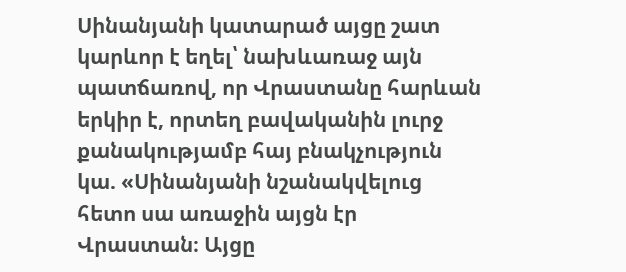Սինանյանի կատարած այցը շատ կարևոր է եղել՝ նախևառաջ այն պատճառով, որ Վրաստանը հարևան երկիր է, որտեղ բավականին լուրջ քանակությամբ հայ բնակչություն կա. «Սինանյանի նշանակվելուց հետո սա առաջին այցն էր Վրաստան։ Այցը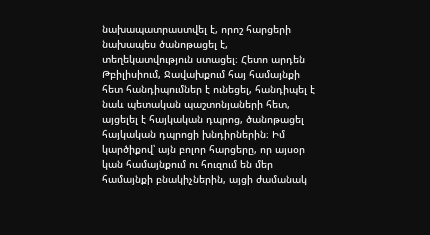նախապատրաստվել է, որոշ հարցերի նախապես ծանոթացել է, տեղեկատվություն ստացել։ Հետո արդեն Թբիլիսիում, Ջավախքում հայ համայնքի հետ հանդիպումներ է ունեցել, հանդիպել է նաև պետական պաշտոնյաների հետ, այցելել է հայկական դպրոց, ծանոթացել հայկական դպրոցի խնդիրներին։ Իմ կարծիքով՝ այն բոլոր հարցերը, որ այսօր կան համայնքում ու հուզում են մեր համայնքի բնակիչներին, այցի ժամանակ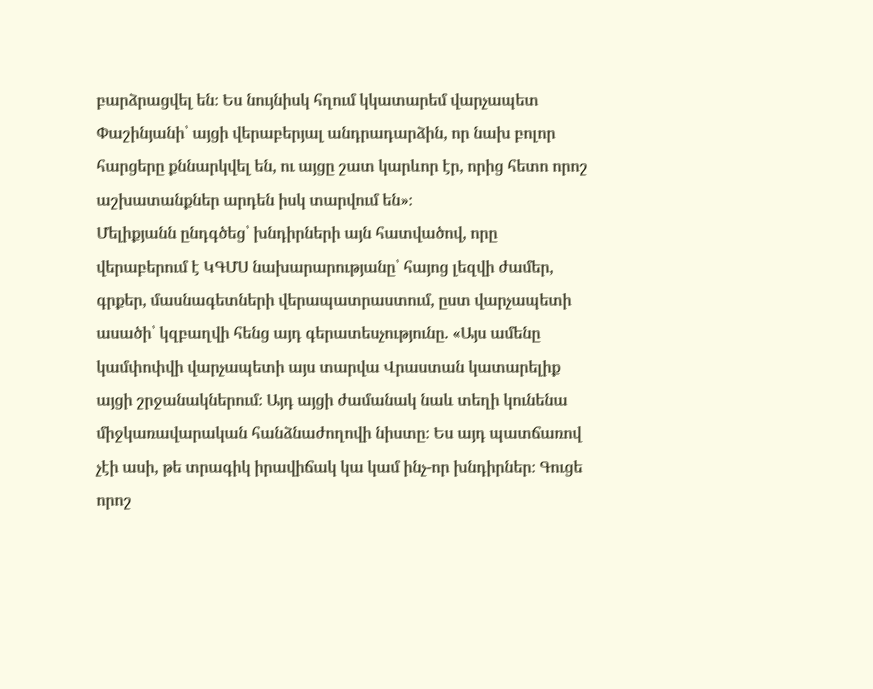բարձրացվել են։ Ես նույնիսկ հղում կկատարեմ վարչապետ Փաշինյանի՝ այցի վերաբերյալ անդրադարձին, որ նախ բոլոր հարցերը քննարկվել են, ու այցը շատ կարևոր էր, որից հետո որոշ աշխատանքներ արդեն իսկ տարվում են»։
Մելիքյանն ընդգծեց՝ խնդիրների այն հատվածով, որը վերաբերում է ԿԳՄՍ նախարարությանը՝ հայոց լեզվի ժամեր, գրքեր, մասնագետների վերապատրաստում, ըստ վարչապետի ասածի՝ կզբաղվի հենց այդ գերատեսչությունը. «Այս ամենը կամփոփվի վարչապետի այս տարվա Վրաստան կատարելիք այցի շրջանակներում։ Այդ այցի ժամանակ նաև տեղի կունենա միջկառավարական հանձնաժողովի նիստը։ Ես այդ պատճառով չէի ասի, թե տրագիկ իրավիճակ կա կամ ինչ-որ խնդիրներ։ Գուցե որոշ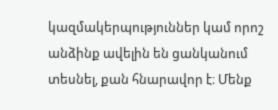կազմակերպություններ կամ որոշ անձինք ավելին են ցանկանում տեսնել, քան հնարավոր է։ Մենք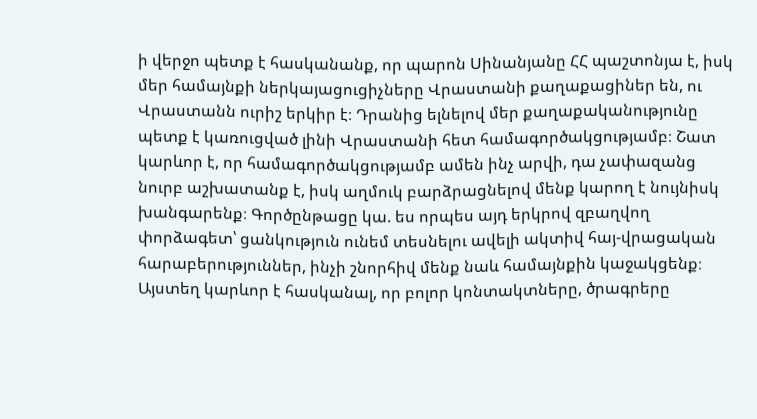ի վերջո պետք է հասկանանք, որ պարոն Սինանյանը ՀՀ պաշտոնյա է, իսկ մեր համայնքի ներկայացուցիչները Վրաստանի քաղաքացիներ են, ու Վրաստանն ուրիշ երկիր է։ Դրանից ելնելով մեր քաղաքականությունը պետք է կառուցված լինի Վրաստանի հետ համագործակցությամբ։ Շատ կարևոր է, որ համագործակցությամբ ամեն ինչ արվի, դա չափազանց նուրբ աշխատանք է, իսկ աղմուկ բարձրացնելով մենք կարող է նույնիսկ խանգարենք։ Գործընթացը կա. ես որպես այդ երկրով զբաղվող փորձագետ՝ ցանկություն ունեմ տեսնելու ավելի ակտիվ հայ-վրացական հարաբերություններ, ինչի շնորհիվ մենք նաև համայնքին կաջակցենք։ Այստեղ կարևոր է հասկանալ, որ բոլոր կոնտակտները, ծրագրերը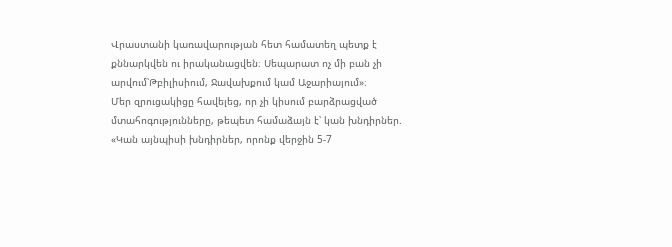Վրաստանի կառավարության հետ համատեղ պետք է քննարկվեն ու իրականացվեն։ Սեպարատ ոչ մի բան չի արվում՝Թբիլիսիում, Ջավախքում կամ Աջարիայում»։
Մեր զրուցակիցը հավելեց, որ չի կիսում բարձրացված մտահոգությունները, թեպետ համաձայն է՝ կան խնդիրներ. «Կան այնպիսի խնդիրներ, որոնք վերջին 5-7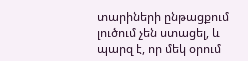տարիների ընթացքում լուծում չեն ստացել, և պարզ է, որ մեկ օրում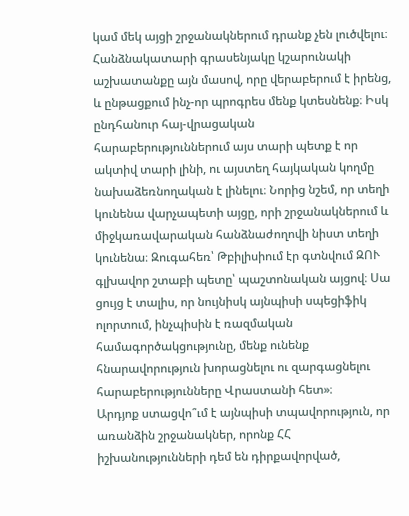կամ մեկ այցի շրջանակներում դրանք չեն լուծվելու։ Հանձնակատարի գրասենյակը կշարունակի աշխատանքը այն մասով, որը վերաբերում է իրենց, և ընթացքում ինչ-որ պրոգրես մենք կտեսնենք։ Իսկ ընդհանուր հայ-վրացական հարաբերություններում այս տարի պետք է որ ակտիվ տարի լինի, ու այստեղ հայկական կողմը նախաձեռնողական է լինելու։ Նորից նշեմ, որ տեղի կունենա վարչապետի այցը, որի շրջանակներում և միջկառավարական հանձնաժողովի նիստ տեղի կունենա։ Զուգահեռ՝ Թբիլիսիում էր գտնվում ԶՈՒ գլխավոր շտաբի պետը՝ պաշտոնական այցով։ Սա ցույց է տալիս, որ նույնիսկ այնպիսի սպեցիֆիկ ոլորտում, ինչպիսին է ռազմական համագործակցությունը, մենք ունենք հնարավորություն խորացնելու ու զարգացնելու հարաբերությունները Վրաստանի հետ»։
Արդյոք ստացվո՞ւմ է այնպիսի տպավորություն, որ առանձին շրջանակներ, որոնք ՀՀ իշխանությունների դեմ են դիրքավորված,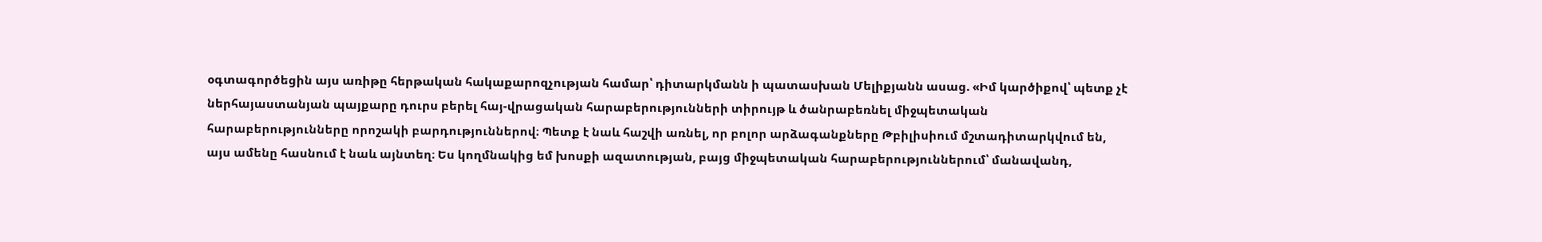օգտագործեցին այս առիթը հերթական հակաքարոզչության համար՝ դիտարկմանն ի պատասխան Մելիքյանն ասաց. «Իմ կարծիքով՝ պետք չէ ներհայաստանյան պայքարը դուրս բերել հայ-վրացական հարաբերությունների տիրույթ և ծանրաբեռնել միջպետական հարաբերությունները որոշակի բարդություններով։ Պետք է նաև հաշվի առնել, որ բոլոր արձագանքները Թբիլիսիում մշտադիտարկվում են, այս ամենը հասնում է նաև այնտեղ։ Ես կողմնակից եմ խոսքի ազատության, բայց միջպետական հարաբերություններում՝ մանավանդ,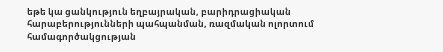եթե կա ցանկություն եղբայրական, բարիդրացիական հարաբերությունների պահպանման, ռազմական ոլորտում համագործակցության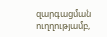զարգացման ուղղությամբ,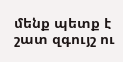մենք պետք է շատ զգույշ ու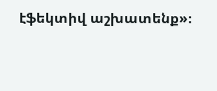էֆեկտիվ աշխատենք»։